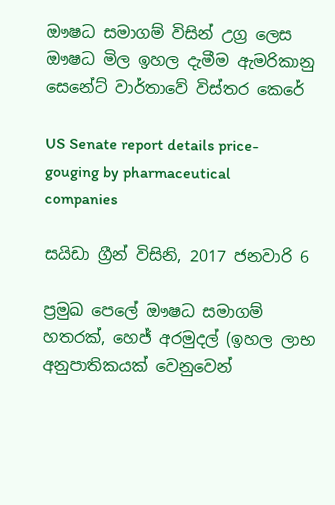ඖෂධ සමාගම් විසින් උග්‍ර ලෙස ඖෂධ මිල ඉහල දැමීම ඇමරිකානු සෙනේට් වාර්තාවේ විස්තර කෙරේ

US Senate report details price-gouging by pharmaceutical companies

සයිඩා ග්‍රීන් විසිනි, 2017 ජනවාරි 6

ප්‍රමුඛ පෙලේ ඖෂධ සමාගම් හතරක්, හෙජ් අරමුදල් (ඉහල ලාභ අනුපාතිකයක් වෙනුවෙන්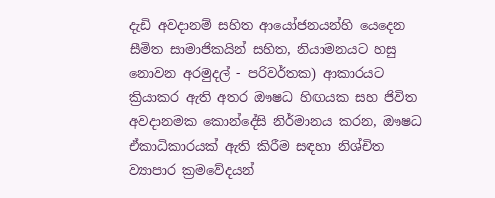දැඩි අවදානම් සහිත ආයෝජනයන්හි යෙදෙන සීමිත සාමාජිකයින් සහිත, නියාමනයට හසු නොවන අරමුදල් - පරිවර්තක) ආකාරයට ක්‍රියාකර ඇති අතර ඖෂධ හිඟයක සහ ජිවිත අවදානමක කොන්දේසි නිර්මානය කරන, ඖෂධ ඒකාධිකාරයක් ඇති කිරීම සඳහා නිශ්චිත ව්‍යාපාර ක්‍රමවේදයන්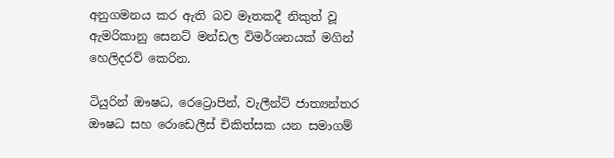අනුගමනය කර ඇති බව මෑතකදී නිකුත් වූ ඇමරිකානු සෙනට් මන්ඩල විමර්ශනයක් මගින් හෙලිදරව් කෙරින.

ටියුරින් ඖෂධ, රෙට්‍රොපින්, වැලීන්ට් ජාත්‍යන්තර ඖෂධ සහ රොඩෙලීස් චිකිත්සක යන සමාගම්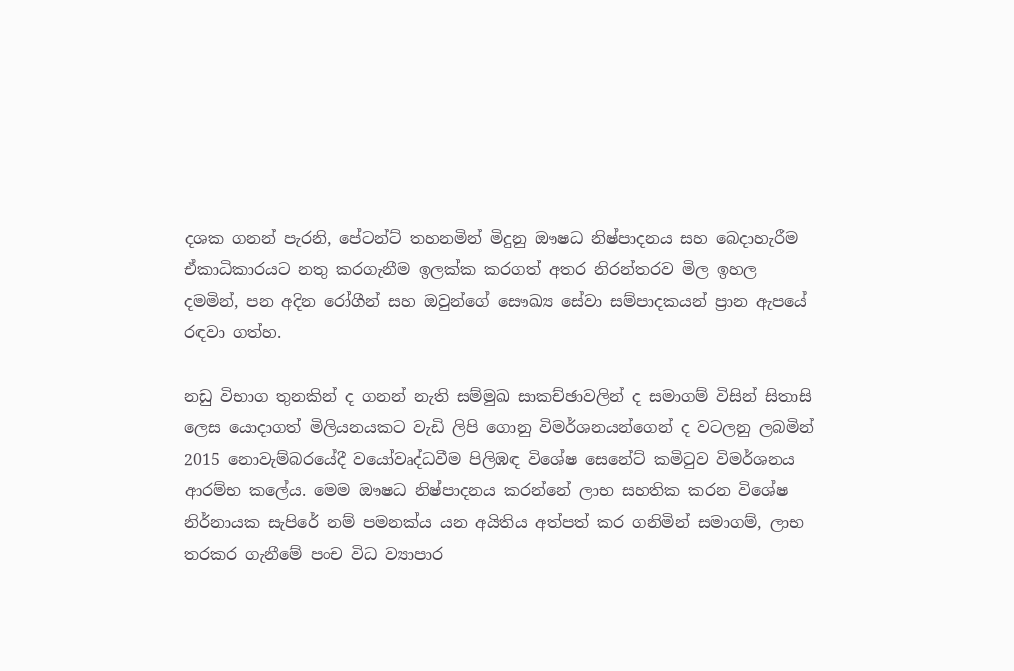දශක ගනන් පැරනි, පේටන්ට් තහනමින් මිදුනු ඖෂධ නිෂ්පාදනය සහ බෙදාහැරීම ඒකාධිකාරයට නතු කරගැනීම ඉලක්ක කරගත් අතර නිරන්තරව මිල ඉහල දමමින්, පන අදින රෝගීන් සහ ඔවුන්ගේ සෞඛ්‍ය සේවා සම්පාදකයන් ප්‍රාන ඇපයේ රඳවා ගත්හ.

නඩු විභාග තුනකින් ද ගනන් නැති සම්මුඛ සාකච්ඡාවලින් ද සමාගම් විසින් සිතාසි ලෙස යොදාගත් මිලියනයකට වැඩි ලිපි ගොනු විමර්ශනයන්ගෙන් ද වටලනු ලබමින් 2015 නොවැම්බරයේදී වයෝවෘද්ධවීම පිලිඹඳ විශේෂ සෙනේට් කමිටුව විමර්ශනය ආරම්භ කලේය. මෙම ඖෂධ නිෂ්පාදනය කරන්නේ ලාභ සහතික කරන විශේෂ නිර්නායක සැපිරේ නම් පමනක්ය යන අයිතිය අත්පත් කර ගනිමින් සමාගම්, ලාභ තරකර ගැනීමේ පංච විධ ව්‍යාපාර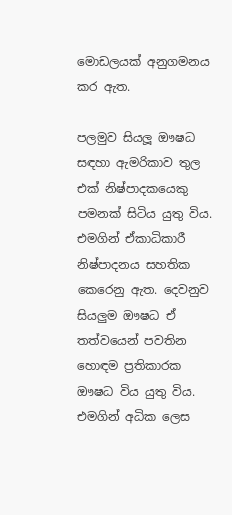මොඩලයක් අනුගමනය කර ඇත.

පලමුව සියලූ ඖෂධ සඳහා ඇමරිකාව තුල එක් නිෂ්පාදකයෙකු පමනක් සිටිය යුතු විය. එමගින් ඒකාධිකාරී නිෂ්පාදනය සහතික කෙරෙනු ඇත. දෙවනුව සියලුම ඖෂධ ඒ තත්වයෙන් පවතින හොඳම ප්‍රතිකාරක ඖෂධ විය යුතු විය. එමගින් අධික ලෙස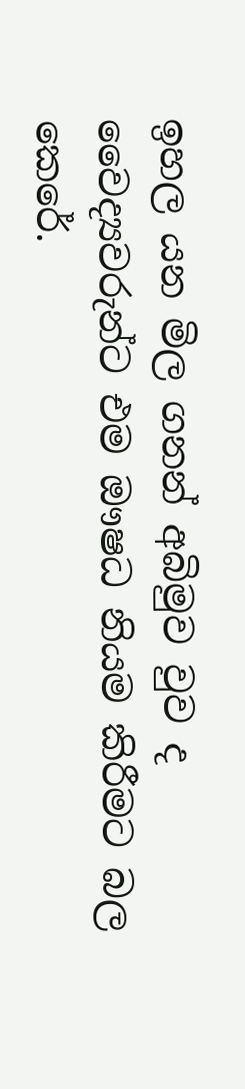ඉහල යන මිල ගනන් අබිමුව වුව ද වෛද්‍යවරුන්ට එම ඖෂධ නියම කිරීමට බල කෙරේ.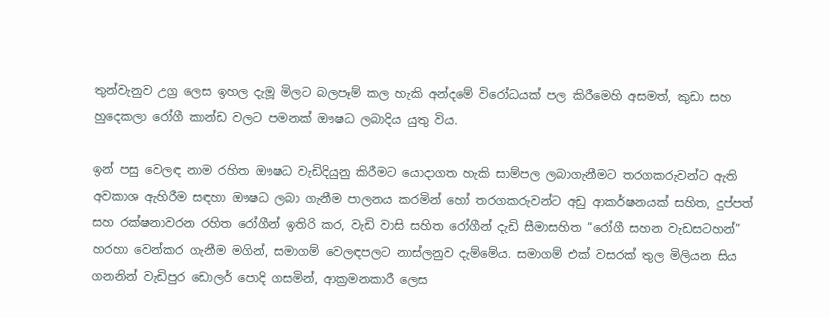තුන්වැනුව උග්‍ර ලෙස ඉහල දැමූ මිලට බලපෑම් කල හැකි අන්දමේ විරෝධයක් පල කිරීමෙහි අසමත්, කුඩා සහ හුදෙකලා රෝගී කාන්ඩ වලට පමනක් ඖෂධ ලබාදිය යුතු විය.

ඉන් පසු වෙලඳ නාම රහිත ඖෂධ වැඩිදියුනු කිරීමට යොදාගත හැකි සාම්පල ලබාගැනීමට තරගකරුවන්ට ඇති අවකාශ ඇහිරීම සඳහා ඖෂධ ලබා ගැනීම පාලනය කරමින් හෝ තරගකරුවන්ට අඩු ආකර්ෂනයක් සහිත, දුප්පත් සහ රක්ෂනාවරන රහිත රෝගීන් ඉතිරි කර, වැඩි වාසි සහිත රෝගීන් දැඩි සීමාසහිත “රෝගී සහන වැඩසටහන්” හරහා වෙන්කර ගැනීම මගින්, සමාගම් වෙලඳපලට නාස්ලනුව දැම්මේය. සමාගම් එක් වසරක් තුල මිලියන සිය ගනනින් වැඩිපුර ඩොලර් පොදි ගසමින්, ආක්‍රමනකාරී ලෙස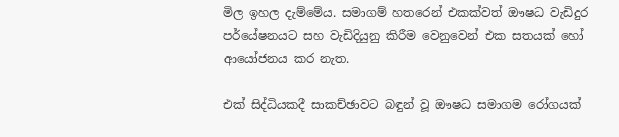මිල ඉහල දැම්මේය. සමාගම් හතරෙන් එකක්වත් ඖෂධ වැඩිදුර පර්යේෂනයට සහ වැඩිදියුනු කිරීම වෙනුවෙන් එක සතයක් හෝ ආයෝජනය කර නැත.

එක් සිද්ධියකදී සාකච්ඡාවට බඳුන් වූ ඖෂධ සමාගම රෝගයක්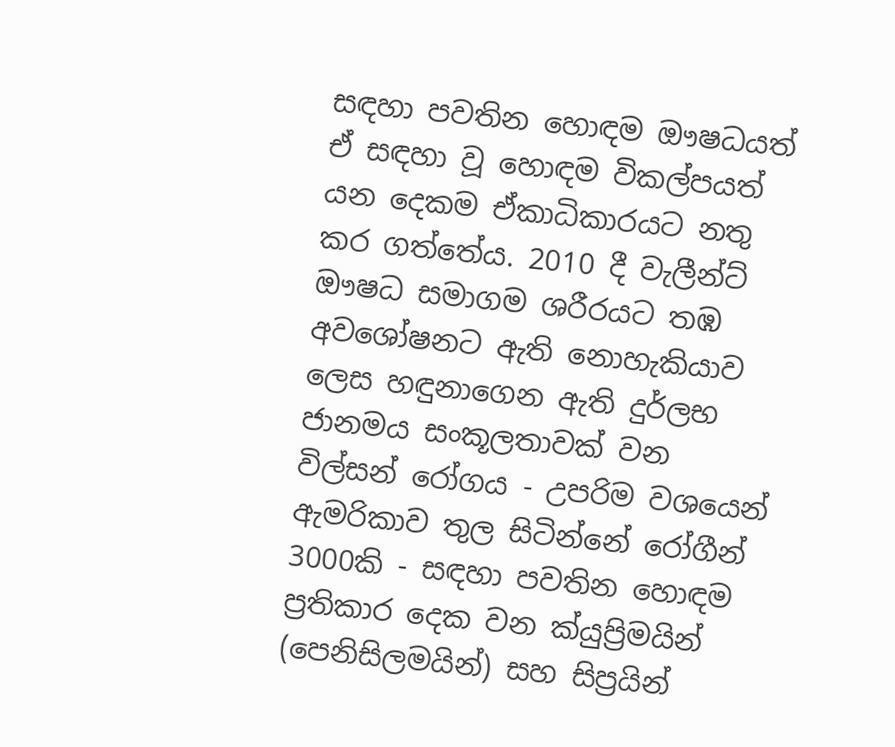සඳහා පවතින හොඳම ඖෂධයත් ඒ සඳහා වූ හොඳම විකල්පයත් යන දෙකම ඒකාධිකාරයට නතු කර ගත්තේය. 2010 දී වැලීන්ට් ඖෂධ සමාගම ශරීරයට තඹ අවශෝෂනට ඇති නොහැකියාව ලෙස හඳුනාගෙන ඇති දුර්ලභ ජානමය සංකූලතාවක් වන විල්සන් රෝගය - උපරිම වශයෙන් ඇමරිකාව තුල සිටින්නේ රෝගීන් 3000කි - සඳහා පවතින හොඳම ප්‍රතිකාර දෙක වන ක්යුප්‍රිමයින් (පෙනිසිලමයින්) සහ සිප්‍රයින්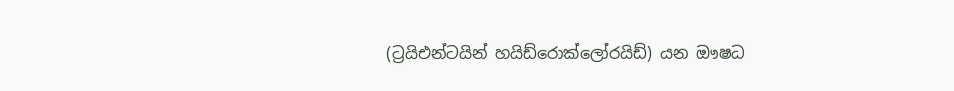(ට්‍රයිඑන්ටයින් හයිඩ්රොක්ලෝරයිඩ්) යන ඖෂධ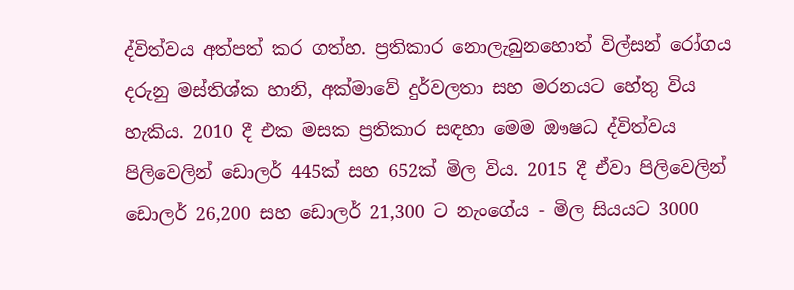ද්විත්වය අත්පත් කර ගත්හ. ප්‍රතිකාර නොලැබුනහොත් විල්සන් රෝගය දරුනු මස්තිශ්ක හානි, අක්මාවේ දුර්වලතා සහ මරනයට හේතු විය හැකිය. 2010 දී එක මසක ප්‍රතිකාර සඳහා මෙම ඖෂධ ද්විත්වය පිලිවෙලින් ඩොලර් 445ක් සහ 652ක් මිල විය. 2015 දී ඒවා පිලිවෙලින් ඩොලර් 26,200 සහ ඩොලර් 21,300 ට නැංගේය - මිල සියයට 3000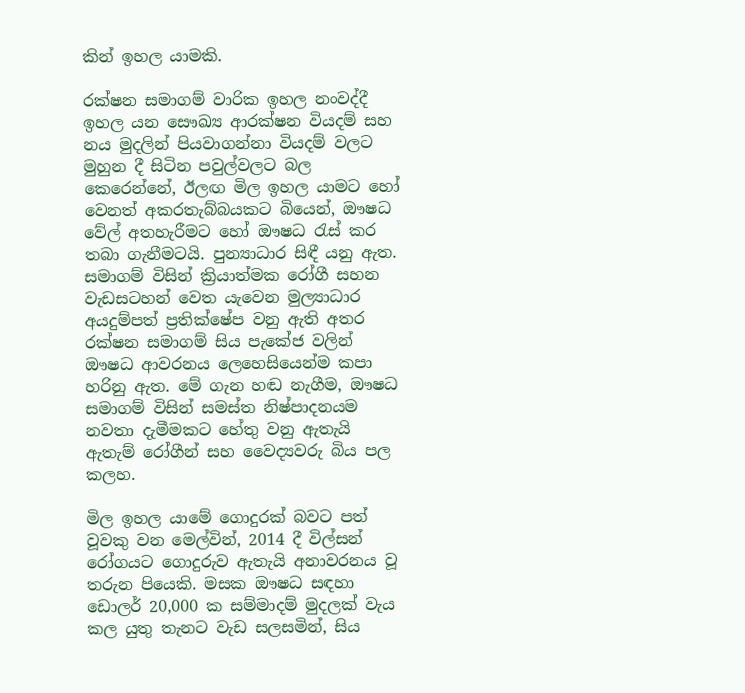කින් ඉහල යාමකි.

රක්ෂන සමාගම් වාරික ඉහල නංවද්දී ඉහල යන සෞඛ්‍ය ආරක්ෂන වියදම් සහ නය මුදලින් පියවාගන්නා වියදම් වලට මුහුන දී සිටින පවුල්වලට බල කෙරෙන්නේ, ඊලඟ මිල ඉහල යාමට හෝ වෙනත් අකරතැබ්බයකට බියෙන්, ඖෂධ වේල් අතහැරීමට හෝ ඖෂධ රැස් කර තබා ගැනීමටයි. පුන්‍යාධාර සිඳී යනු ඇත. සමාගම් විසින් ක්‍රියාත්මක රෝගී සහන වැඩසටහන් වෙත යැවෙන මුල්‍යාධාර අයදුම්පත් ප්‍රතික්ෂේප වනු ඇති අතර රක්ෂන සමාගම් සිය පැකේජ වලින් ඖෂධ ආවරනය ලෙහෙසියෙන්ම කපා හරිනු ඇත. මේ ගැන හඬ නැගීම, ඖෂධ සමාගම් විසින් සමස්ත නිෂ්පාදනයම නවතා දැමීමකට හේතු වනු ඇතැයි ඇතැම් රෝගීන් සහ වෛද්‍යවරු බිය පල කලහ.

මිල ඉහල යාමේ ගොදුරක් බවට පත් වූවකු වන මෙල්වින්, 2014 දී විල්සන් රෝගයට ගොදුරුව ඇතැයි අනාවරනය වූ තරුන පියෙකි. මසක ඖෂධ සඳහා ඩොලර් 20,000 ක සම්මාදම් මුදලක් වැය කල යුතු තැනට වැඩ සලසමින්, සිය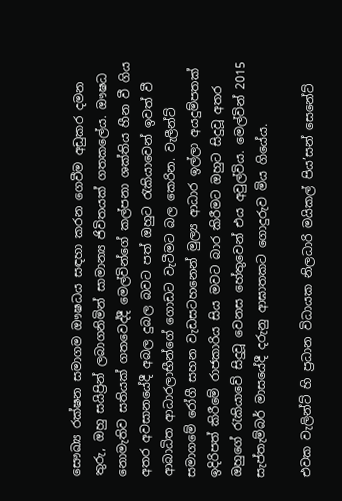සෞඛ්‍ය රක්ෂන සමාගම ඖෂධය සඳහා කරන ගෙවීම අඩුකර දමන තුරු, ඔහු සයිප්‍රින් ලබාගනිමින් සාමාන්‍ය ජිවිතයක් ගතකලේය. ඖෂධ නොමැතිව සතියක් ගතවෙද්දී මෙල්වින්ගේ කල්පනා ශක්තිය හීන වී ගිය අතර අවසානයේදී අබල දුබල බවට පත් ඔහුට රැකියාවෙන් ඉවත් වී ආබාධිත ආධාරලාභීන්ගේ ගොඩට වැටීමට බල කෙරින. වැලීන්ට් සමාගමේ රෝගී සහන වැඩසටහනෙන් මුල්‍ය ආධාර ඉල්ලා අයදුම්පතක් ඉදිරිපත් කිරීමේ රාජකාරිය සිය මවට බාර කිරීමට ඔහුට සිදුවූ අතර ඔහුගේ රැකියාවේ සිදුවූ වෙනස හේතුවෙන් එය අවුල්විය. මෙල්වින් 2015 සැප්තැම්බර් මාසයේදී දරුනු ආඝාතකට ගොදුරුව මිය ගියේය.

එවක වැලින්ට් හි ප්‍රධාන විධායක නිලධාරි මයිකල් පිය’සන් සෙනේට්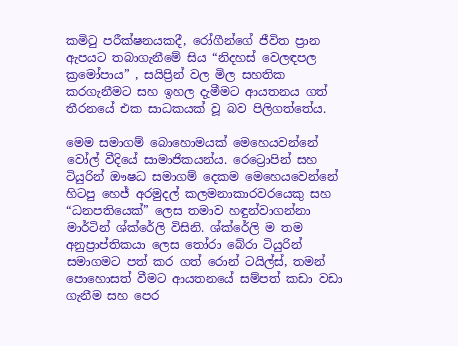කමිටු පරීක්ෂනයකදී, රෝගීන්ගේ ජීවිත ප්‍රාන ඇපයට තබාගැනීමේ සිය “නිදහස් වෙලඳපල ක්‍රමෝපාය” , සයිප්‍රින් වල මිල සහතික කරගැනීමට සහ ඉහල දැමීමට ආයතනය ගත් තීරනයේ එක සාධකයක් වූ බව පිලිගත්තේය.

මෙම සමාගම් බොහොමයක් මෙහෙයවන්නේ වෝල් වීදියේ සාමාජිකයන්ය. රෙට්‍රොපින් සහ ටියුරින් ඖෂධ සමාගම් දෙකම මෙහෙයවෙන්නේ හිටපු හෙජ් අරමුදල් කලමනාකාරවරයෙකු සහ “ධනපතියෙක්” ලෙස තමාව හඳුන්වාගන්නා මාර්ටින් ශ්ක්රේලි විසිනි. ශ්ක්රේලි ම තම අනුප්‍රාප්තිකයා ලෙස තෝරා බේරා ටියුරින් සමාගමට පත් කර ගත් රොන් ටයිල්ස්, තමන් පොහොසත් වීමට ආයතනයේ සම්පත් කඩා වඩා ගැනීම සහ පෙර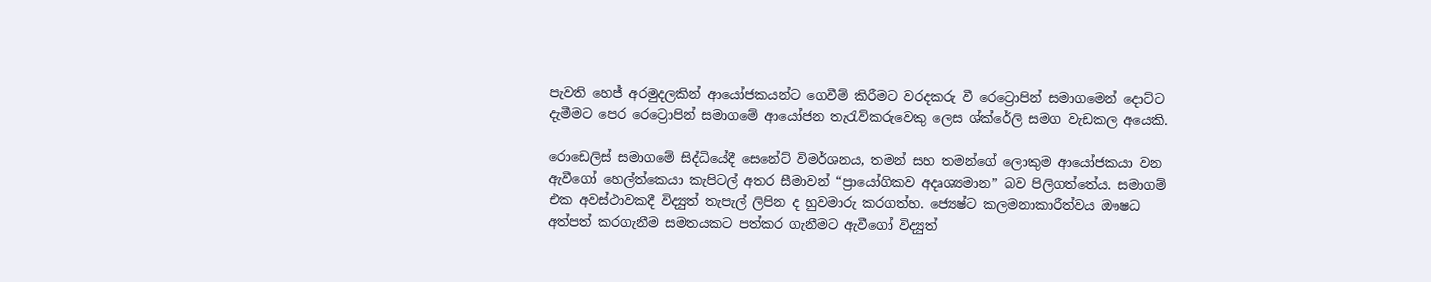පැවති හෙජ් අරමුදලකින් ආයෝජකයන්ට ගෙවීම් කිරීමට වරදකරු වී රෙට්‍රොපින් සමාගමෙන් දොට්ට දැමීමට පෙර රෙට්‍රොපින් සමාගමේ ආයෝජන තැරැව්කරුවෙකු ලෙස ශ්ක්රේලි සමග වැඩකල අයෙකි.

රොඩෙලිස් සමාගමේ සිද්ධියේදී සෙනේට් විමර්ශනය, තමන් සහ තමන්ගේ ලොකුම ආයෝජකයා වන ඇවීගෝ හෙල්ත්කෙයා කැපිටල් අතර සීමාවන් “ප්‍රායෝගිකව අදෘශ්‍යමාන” බව පිලිගත්තේය. සමාගම් එක අවස්ථාවකදී විද්‍යුත් තැපැල් ලිපින ද හුවමාරු කරගත්හ. ජ්‍යෙෂ්ට කලමනාකාරීත්වය ඖෂධ අත්පත් කරගැනීම සමතයකට පත්කර ගැනීමට ඇවීගෝ විද්‍යුත්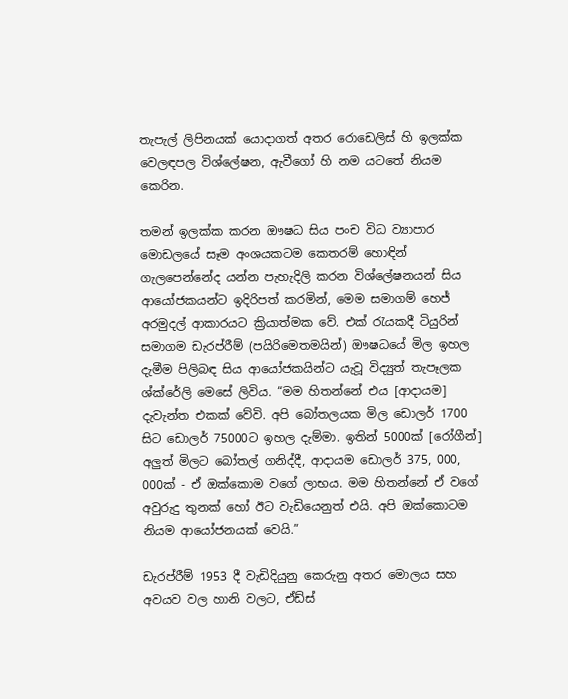තැපැල් ලිපිනයක් යොදාගත් අතර රොඩෙලිස් හි ඉලක්ක වෙලඳපල විශ්ලේෂන, ඇවීගෝ හි නම යටතේ නියම කෙරින.

තමන් ඉලක්ක කරන ඖෂධ සිය පංච විධ ව්‍යාපාර මොඩලයේ සෑම අංශයකටම කෙතරම් හොඳින් ගැලපෙන්නේද යන්න පැහැදිලි කරන විශ්ලේෂනයන් සිය ආයෝජකයන්ට ඉදිරිපත් කරමින්, මෙම සමාගම් හෙජ් අරමුදල් ආකාරයට ක්‍රියාත්මක වේ. එක් රැයකදී ටියුරින් සමාගම ඩැරප්රීම් (පයිරිමෙතමයින්) ඖෂධයේ මිල ඉහල දැමීම පිලිබඳ සිය ආයෝජකයින්ට යැවූ විද්‍යුත් තැපෑලක ශ්ක්රේලි මෙසේ ලිවිය. “මම හිතන්නේ එය [ආදායම] දැවැන්ත එකක් වේවි. අපි බෝතලයක මිල ඩොලර් 1700 සිට ඩොලර් 75000ට ඉහල දැම්මා. ඉතින් 5000ක් [රෝගීන්] අලුත් මිලට බෝතල් ගනිද්දී, ආදායම ඩොලර් 375, 000, 000ක් - ඒ ඔක්කොම වගේ ලාභය. මම හිතන්නේ ඒ වගේ අවුරුදු තුනක් හෝ ඊට වැඩියෙනුත් එයි. අපි ඔක්කොටම නියම ආයෝජනයක් වෙයි.”

ඩැරප්රීම් 1953 දී වැඩිදියුනු කෙරුනු අතර මොලය සහ අවයව වල හානි වලට, ඒඩ්ස්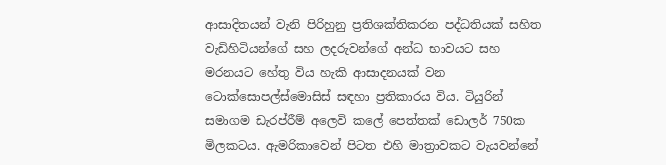ආසාදිතයන් වැනි පිරිහුනු ප්‍රතිශක්තිකරන පද්ධතියක් සහිත වැඩිහිටියන්ගේ සහ ලදරුවන්ගේ අන්ධ භාවයට සහ මරනයට හේතු විය හැකි ආසාදනයක් වන ටොක්සොපල්ස්මොසිස් සඳහා ප්‍රතිකාරය විය. ටියුරින් සමාගම ඩැරප්රීම් අලෙවි කලේ පෙත්තක් ඩොලර් 750ක මිලකටය. ඇමරිකාවෙන් පිටත එහි මාත්‍රාවකට වැයවන්නේ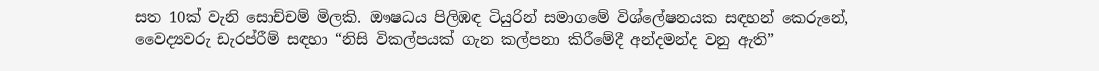සත 10ක් වැනි සොච්චම් මිලකි. ඖෂධය පිලිඹඳ ටියුරින් සමාගමේ විශ්ලේෂනයක සඳහන් කෙරුනේ, වෛද්‍යවරු ඩැරප්රීම් සඳහා “නිසි විකල්පයක් ගැන කල්පනා කිරීමේදී අන්දමන්ද වනු ඇති”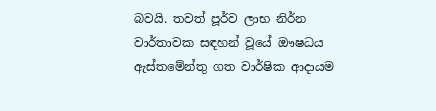බවයි. තවත් පූර්ව ලාභ නිර්න වාර්තාවක සඳහන් වූයේ ඖෂධය ඇස්තමේන්තු ගත වාර්ෂික ආදායම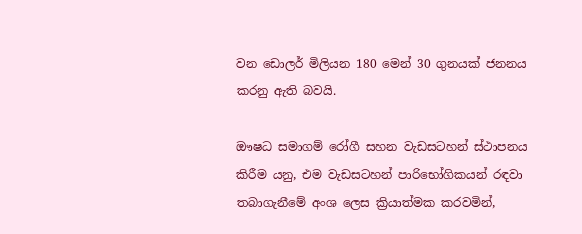වන ඩොලර් මිලියන 180 මෙන් 30 ගුනයක් ජනනය කරනු ඇති බවයි.

ඖෂධ සමාගම් රෝගී සහන වැඩසටහන් ස්ථාපනය කිරීම යනු, එම වැඩසටහන් පාරිභෝගිකයන් රඳවා තබාගැනීමේ අංශ ලෙස ක්‍රියාත්මක කරවමින්,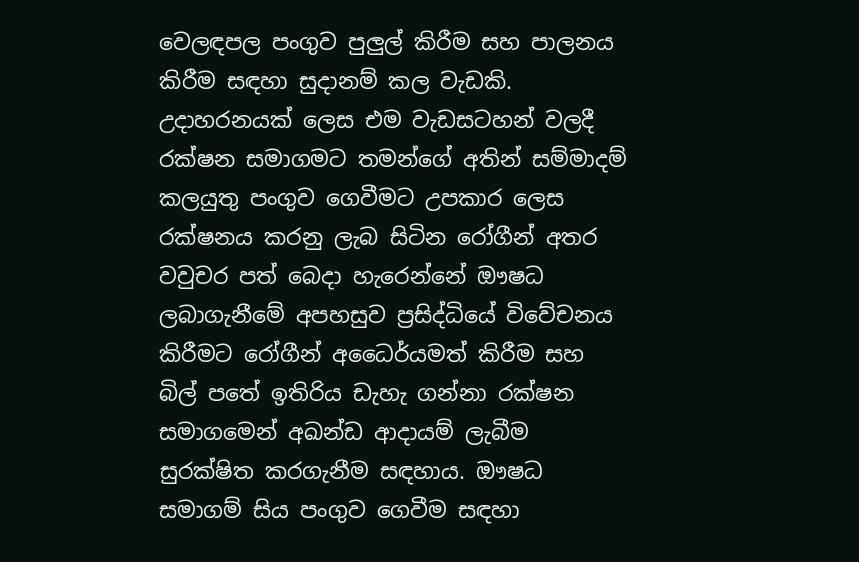වෙලඳපල පංගුව පුලුල් කිරීම සහ පාලනය කිරීම සඳහා සුදානම් කල වැඩකි. උදාහරනයක් ලෙස එම වැඩසටහන් වලදී රක්ෂන සමාගමට තමන්ගේ අතින් සම්මාදම් කලයුතු පංගුව ගෙවීමට උපකාර ලෙස රක්ෂනය කරනු ලැබ සිටින රෝගීන් අතර වවුචර පත් බෙදා හැරෙන්නේ ඖෂධ ලබාගැනීමේ අපහසුව ප්‍රසිද්ධියේ විවේචනය කිරීමට රෝගීන් අධෛර්යමත් කිරීම සහ බිල් පතේ ඉතිරිය ඩැහැ ගන්නා රක්ෂන සමාගමෙන් අඛන්ඩ ආදායම් ලැබීම සුරක්ෂිත කරගැනීම සඳහාය. ඖෂධ සමාගම් සිය පංගුව ගෙවීම සඳහා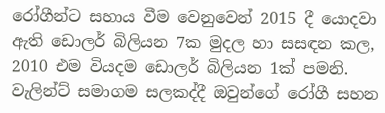රෝගීන්ට සහාය වීම වෙනුවෙන් 2015 දී යොදවා ඇති ඩොලර් බිලියන 7ක මුදල හා සසඳන කල, 2010 එම වියදම ඩොලර් බිලියන 1ක් පමනි. වැලින්ට් සමාගම සලකද්දී ඔවුන්ගේ රෝගී සහන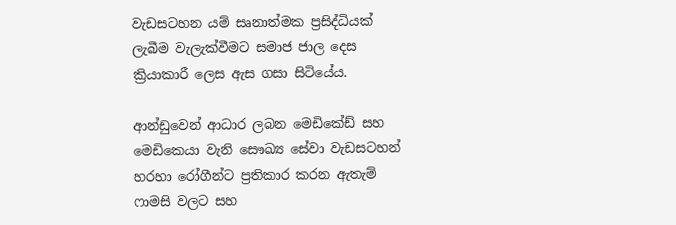වැඩසටහන යම් සෘනාත්මක ප්‍රසිද්ධියක් ලැබීම වැලැක්වීමට සමාජ ජාල දෙස ක්‍රියාකාරී ලෙස ඇස ගසා සිටියේය.

ආන්ඩුවෙන් ආධාර ලබන මෙඩිකේඩ් සහ මෙඩිකෙයා වැනි සෞඛ්‍ය සේවා වැඩසටහන් හරහා රෝගීන්ට ප්‍රතිකාර කරන ඇතැම් ෆාමසි වලට සහ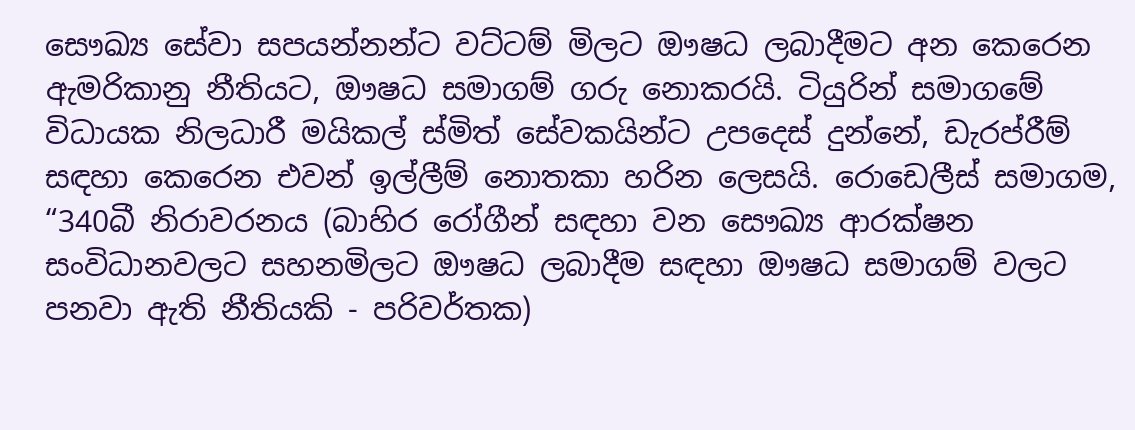සෞඛ්‍ය සේවා සපයන්නන්ට වට්ටම් මිලට ඖෂධ ලබාදීමට අන කෙරෙන ඇමරිකානු නීතියට, ඖෂධ සමාගම් ගරු නොකරයි. ටියුරින් සමාගමේ විධායක නිලධාරී මයිකල් ස්මිත් සේවකයින්ට උපදෙස් දුන්නේ, ඩැරප්රීම් සඳහා කෙරෙන එවන් ඉල්ලීම් නොතකා හරින ලෙසයි. රොඩෙලීස් සමාගම, “340බී නිරාවරනය (බාහිර රෝගීන් සඳහා වන සෞඛ්‍ය ආරක්ෂන සංවිධානවලට සහනමිලට ඖෂධ ලබාදීම සඳහා ඖෂධ සමාගම් වලට පනවා ඇති නීතියකි - පරිවර්තක)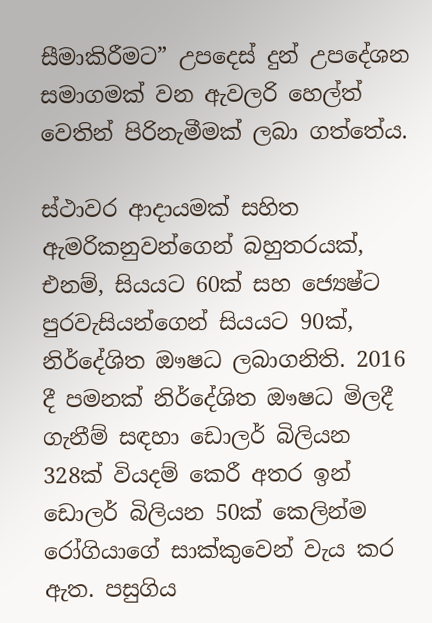සීමාකිරීමට” උපදෙස් දුන් උපදේශන සමාගමක් වන ඇවලරි හෙල්ත් වෙතින් පිරිනැමීමක් ලබා ගත්තේය.

ස්ථාවර ආදායමක් සහිත ඇමරිකනුවන්ගෙන් බහුතරයක්, එනම්, සියයට 60ක් සහ ජ්‍යෙෂ්ට පුරවැසියන්ගෙන් සියයට 90ක්, නිර්දේශිත ඖෂධ ලබාගනිති. 2016 දී පමනක් නිර්දේශිත ඖෂධ මිලදී ගැනීම් සඳහා ඩොලර් බිලියන 328ක් වියදම් කෙරී අතර ඉන් ඩොලර් බිලියන 50ක් කෙලින්ම රෝගියාගේ සාක්කුවෙන් වැය කර ඇත. පසුගිය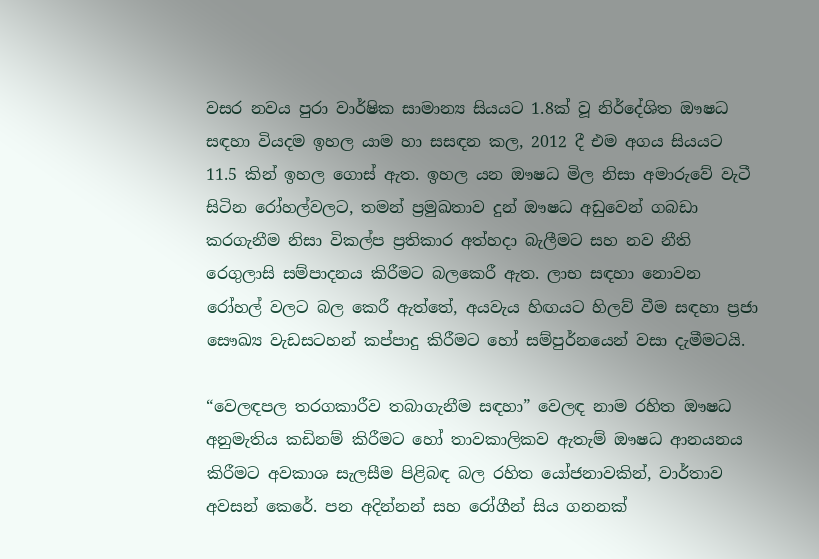වසර නවය පුරා වාර්ෂික සාමාන්‍ය සියයට 1.8ක් වූ නිර්දේශිත ඖෂධ සඳහා වියදම ඉහල යාම හා සසඳන කල, 2012 දී එම අගය සියයට 11.5 කින් ඉහල ගොස් ඇත. ඉහල යන ඖෂධ මිල නිසා අමාරුවේ වැටී සිටින රෝහල්වලට, තමන් ප්‍රමුඛතාව දුන් ඖෂධ අඩුවෙන් ගබඩා කරගැනීම නිසා විකල්ප ප්‍රතිකාර අත්හදා බැලීමට සහ නව නීති රෙගුලාසි සම්පාදනය කිරීමට බලකෙරී ඇත. ලාභ සඳහා නොවන රෝහල් වලට බල කෙරී ඇත්තේ, අයවැය හිඟයට හිලව් වීම සඳහා ප්‍රජා සෞඛ්‍ය වැඩසටහන් කප්පාදු කිරීමට හෝ සම්පුර්නයෙන් වසා දැමීමටයි.

“වෙලඳපල තරගකාරීව තබාගැනීම සඳහා” වෙලඳ නාම රහිත ඖෂධ අනුමැතිය කඩිනම් කිරීමට හෝ තාවකාලිකව ඇතැම් ඖෂධ ආනයනය කිරීමට අවකාශ සැලසීම පිළිබඳ බල රහිත යෝජනාවකින්, වාර්තාව අවසන් කෙරේ. පන අදින්නන් සහ රෝගීන් සිය ගනනක්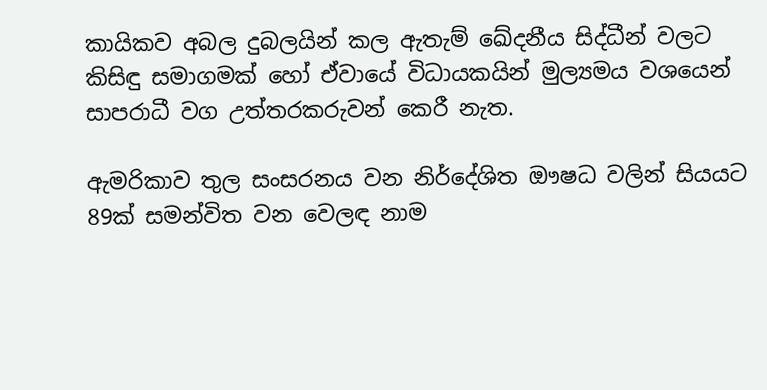කායිකව අබල දුබලයින් කල ඇතැම් ඛේදනීය සිද්ධීන් වලට කිසිඳු සමාගමක් හෝ ඒවායේ විධායකයින් මුල්‍යමය වශයෙන් සාපරාධී වග උත්තරකරුවන් කෙරී නැත.

ඇමරිකාව තුල සංසරනය වන නිර්දේශිත ඖෂධ වලින් සියයට 89ක් සමන්විත වන වෙලඳ නාම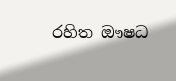රහිත ඖෂධ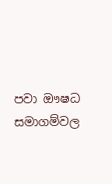පවා ඖෂධ සමාගම්වල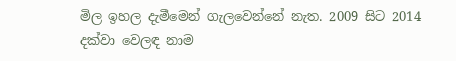මිල ඉහල දැමීමෙන් ගැලවෙන්නේ නැත. 2009 සිට 2014 දක්වා වෙලඳ නාම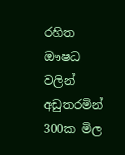රහිත ඖෂධ වලින් අඩුතරමින් 300ක මිල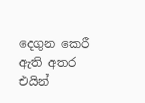දෙගුන කෙරී ඇති අතර එයින්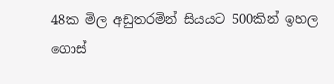48ක මිල අඩුතරමින් සියයට 500කින් ඉහල ගොස්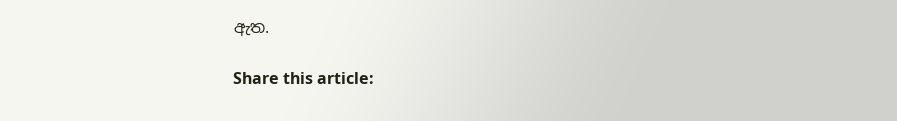ඇත.

Share this article: